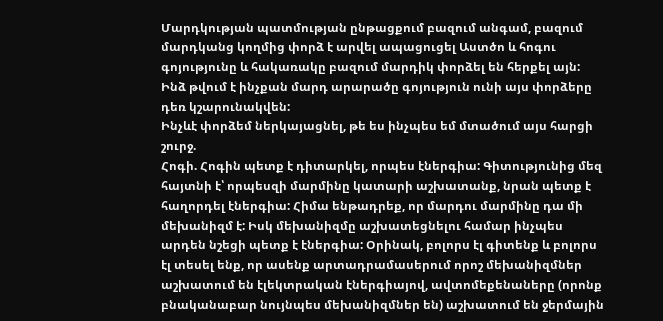Մարդկության պատմության ընթացքում բազում անգամ, բազում մարդկանց կողմից փորձ է արվել ապացուցել Աստծո և հոգու գոյությունը և հակառակը բազում մարդիկ փորձել են հերքել այն: Ինձ թվում է ինչքան մարդ արարածը գոյություն ունի այս փորձերը դեռ կշարունակվեն:
Ինչևէ փորձեմ ներկայացնել, թե ես ինչպես եմ մտածում այս հարցի շուրջ.
Հոգի. Հոգին պետք է դիտարկել, որպես էներգիա: Գիտությունից մեզ հայտնի է՝ որպեսզի մարմինը կատարի աշխատանք, նրան պետք է հաղորդել էներգիա: Հիմա ենթադրեք, որ մարդու մարմինը դա մի մեխանիզմ է: Իսկ մեխանիզմը աշխատեցնելու համար ինչպես արդեն նշեցի պետք է էներգիա: Օրինակ, բոլորս էլ գիտենք և բոլորս էլ տեսել ենք, որ ասենք արտադրամասերում որոշ մեխանիզմներ աշխատում են էլեկտրական էներգիայով, ավտոմեքենաները (որոնք բնականաբար նույնպես մեխանիզմներ են) աշխատում են ջերմային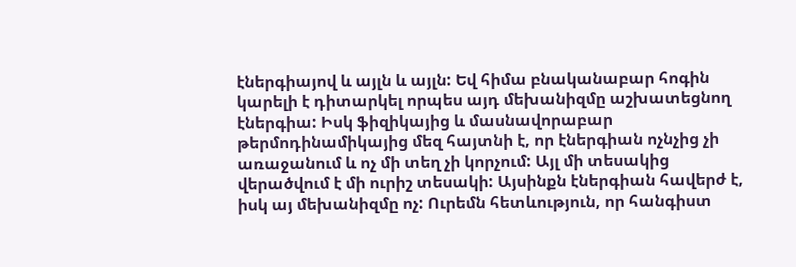էներգիայով և այլն և այլն: Եվ հիմա բնականաբար հոգին կարելի է դիտարկել որպես այդ մեխանիզմը աշխատեցնող էներգիա: Իսկ ֆիզիկայից և մասնավորաբար թերմոդինամիկայից մեզ հայտնի է, որ էներգիան ոչնչից չի առաջանում և ոչ մի տեղ չի կորչում: Այլ մի տեսակից վերածվում է մի ուրիշ տեսակի: Այսինքն էներգիան հավերժ է, իսկ այ մեխանիզմը ոչ: Ուրեմն հետևություն, որ հանգիստ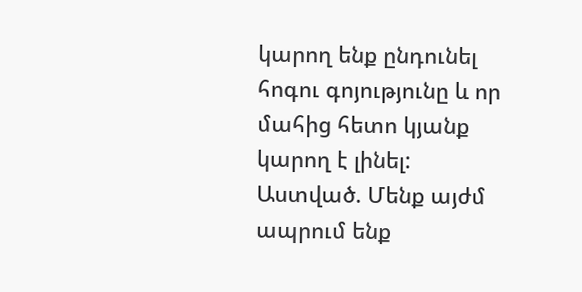կարող ենք ընդունել հոգու գոյությունը և որ մահից հետո կյանք կարող է լինել:
Աստված. Մենք այժմ ապրում ենք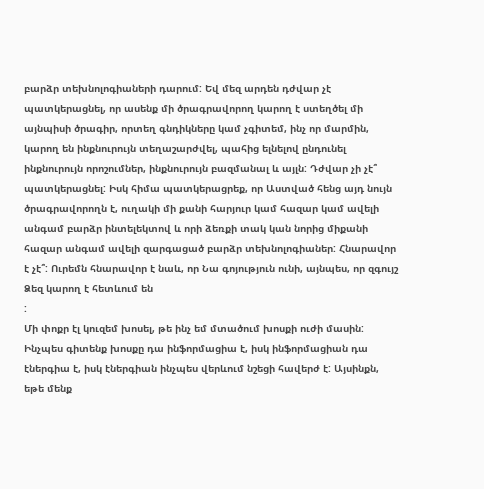բարձր տեխնոլոգիաների դարում: Եվ մեզ արդեն դժվար չէ պատկերացնել, որ ասենք մի ծրագրավորող կարող է ստեղծել մի այնպիսի ծրագիր, որտեղ գնդիկները կամ չգիտեմ, ինչ որ մարմին, կարող են ինքնուրույն տեղաշարժվել, պահից ելնելով ընդունել ինքնուրույն որոշումներ, ինքնուրույն բազմանալ և այլն: Դժվար չի չէ՞ պատկերացնել: Իսկ հիմա պատկերացրեք, որ Աստված հենց այդ նույն ծրագրավորողն է, ուղակի մի քանի հարյուր կամ հազար կամ ավելի անգամ բարձր ինտելեկտով և որի ձեռքի տակ կան նորից միքանի հազար անգամ ավելի զարգացած բարձր տեխնոլոգիաներ: Հնարավոր է չէ՞: Ուրեմն հնարավոր է նաև, որ Նա գոյություն ունի, այնպես, որ զգույշ Ձեզ կարող է հետևում են
:
Մի փոքր էլ կուզեմ խոսել, թե ինչ եմ մտածում խոսքի ուժի մասին: Ինչպես գիտենք խոսքը դա ինֆորմացիա է, իսկ ինֆորմացիան դա էներգիա է, իսկ էներգիան ինչպես վերևում նշեցի հավերժ է: Այսինքն, եթե մենք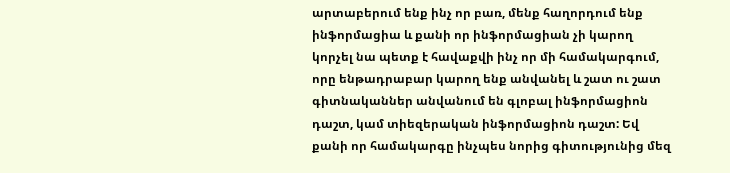արտաբերում ենք ինչ որ բառ, մենք հաղորդում ենք ինֆորմացիա և քանի որ ինֆորմացիան չի կարող կորչել նա պետք է հավաքվի ինչ որ մի համակարգում, որը ենթադրաբար կարող ենք անվանել և շատ ու շատ գիտնականներ անվանում են գլոբալ ինֆորմացիոն դաշտ, կամ տիեզերական ինֆորմացիոն դաշտ: Եվ քանի որ համակարգը ինչպես նորից գիտությունից մեզ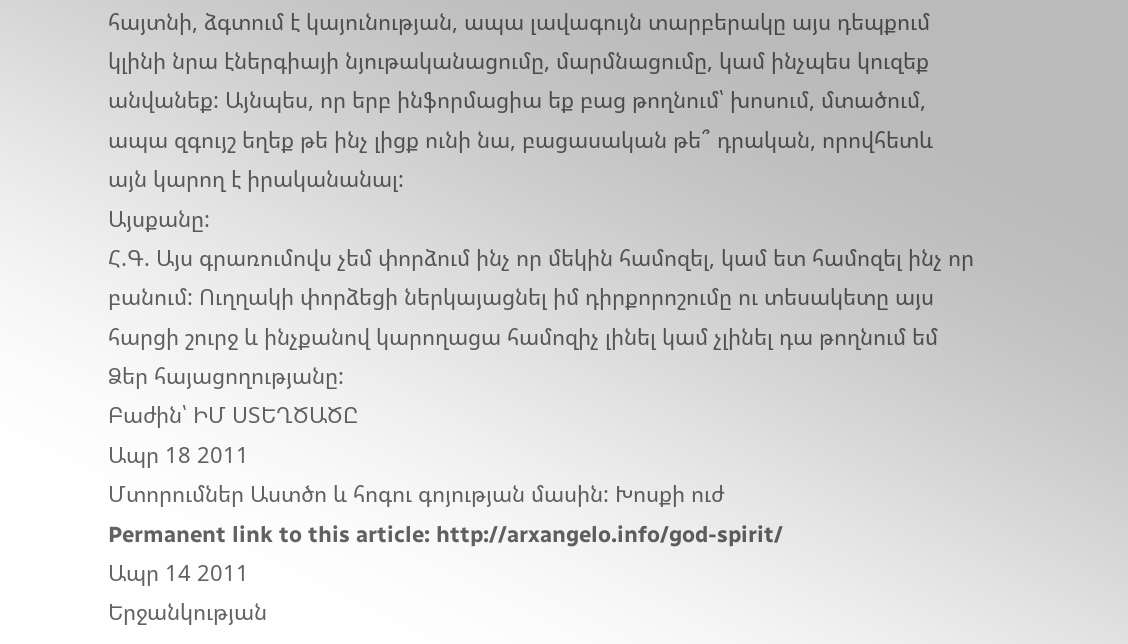հայտնի, ձգտում է կայունության, ապա լավագույն տարբերակը այս դեպքում կլինի նրա էներգիայի նյութականացումը, մարմնացումը, կամ ինչպես կուզեք անվանեք: Այնպես, որ երբ ինֆորմացիա եք բաց թողնում՝ խոսում, մտածում, ապա զգույշ եղեք թե ինչ լիցք ունի նա, բացասական թե՞ դրական, որովհետև այն կարող է իրականանալ:
Այսքանը:
Հ.Գ. Այս գրառումովս չեմ փորձում ինչ որ մեկին համոզել, կամ ետ համոզել ինչ որ բանում: Ուղղակի փորձեցի ներկայացնել իմ դիրքորոշումը ու տեսակետը այս հարցի շուրջ և ինչքանով կարողացա համոզիչ լինել կամ չլինել դա թողնում եմ Ձեր հայացողությանը:
Բաժին՝ ԻՄ ՍՏԵՂԾԱԾԸ
Ապր 18 2011
Մտորումներ Աստծո և հոգու գոյության մասին: Խոսքի ուժ
Permanent link to this article: http://arxangelo.info/god-spirit/
Ապր 14 2011
Երջանկության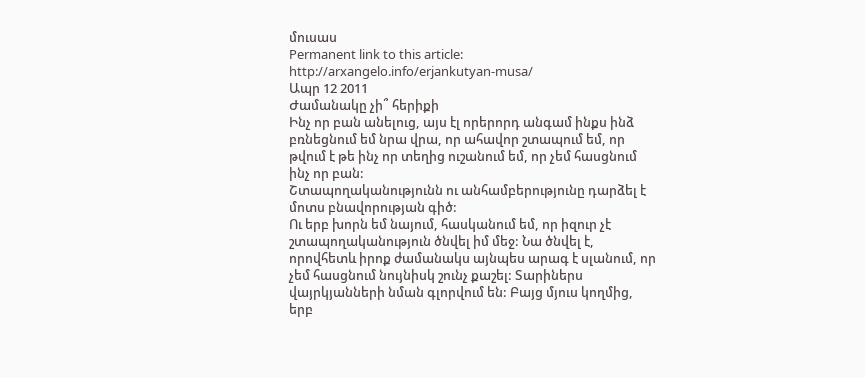մուսաս
Permanent link to this article: http://arxangelo.info/erjankutyan-musa/
Ապր 12 2011
Ժամանակը չի՞ հերիքի
Ինչ որ բան անելուց, այս էլ որերորդ անգամ ինքս ինձ բռնեցնում եմ նրա վրա, որ ահավոր շտապում եմ, որ թվում է թե ինչ որ տեղից ուշանում եմ, որ չեմ հասցնում ինչ որ բան:
Շտապողականությունն ու անհամբերությունը դարձել է մոտս բնավորության գիծ:
Ու երբ խորն եմ նայում, հասկանում եմ, որ իզուր չէ շտապողականություն ծնվել իմ մեջ: Նա ծնվել է, որովհետև իրոք ժամանակս այնպես արագ է սլանում, որ չեմ հասցնում նույնիսկ շունչ քաշել: Տարիներս վայրկյանների նման գլորվում են: Բայց մյուս կողմից, երբ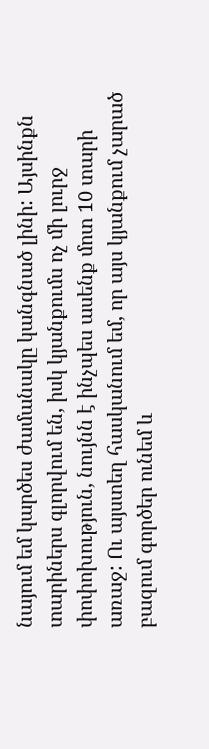նայում եմ կարծես ժամանակը կանգնած լինի: Այսինքն տարիներս գլորվում են, իսկ կյանքումս ոչ մի լուրջ փոփոխություն, նույնն է ինչպես ասենք մոտ 10 տարի առաջ: Ու այստեղ հասկանում եմ, որ այս կյանքում չարած բազում գործեր ունեմ և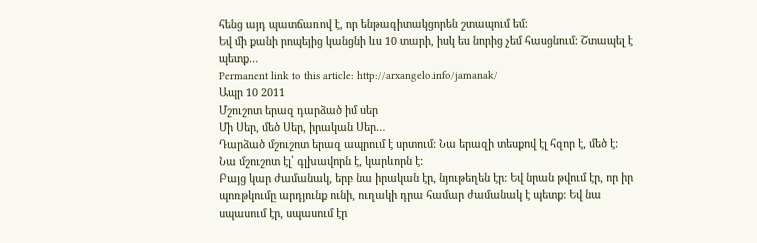հենց այդ պատճառով է, որ ենթագիտակցորեն շտապում եմ:
Եվ մի քանի րոպեյից կանցնի ևս 10 տարի, իսկ ես նորից չեմ հասցնում: Շտապել է պետք…
Permanent link to this article: http://arxangelo.info/jamanak/
Ապր 10 2011
Մշուշոտ երազ դարձած իմ սեր
Մի Սեր, մեծ Սեր, իրական Սեր…
Դարձած մշուշոտ երազ ապրում է սրտում: Նա երազի տեսքով էլ հզոր է, մեծ է: Նա մշուշոտ էլ՝ գլխավորն է, կարևորն է:
Բայց կար ժամանակ, երբ նա իրական էր, նյութեղեն էր: Եվ նրան թվում էր, որ իր պոռթկումը արդյունք ունի, ուղակի դրա համար ժամանակ է պետք: Եվ նա սպասում էր, սպասում էր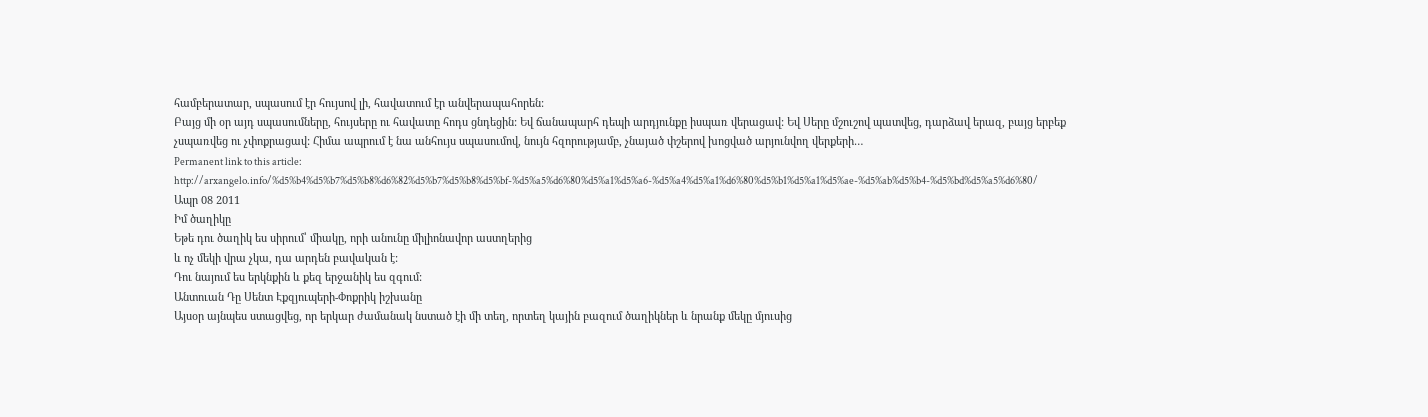համբերատար, սպասում էր հույսով լի, հավատում էր անվերապահորեն:
Բայց մի օր այդ սպասումները, հույսերը ու հավատը հոդս ցնդեցին: Եվ ճանապարհ դեպի արդյունքը իսպառ վերացավ: Եվ Սերը մշուշով պատվեց, դարձավ երազ, բայց երբեք չսպառվեց ու չփոքրացավ: Հիմա ապրում է նա անհույս սպասումով, նույն հզորությամբ, չնայած փշերով խոցված արյունվող վերքերի…
Permanent link to this article: http://arxangelo.info/%d5%b4%d5%b7%d5%b8%d6%82%d5%b7%d5%b8%d5%bf-%d5%a5%d6%80%d5%a1%d5%a6-%d5%a4%d5%a1%d6%80%d5%b1%d5%a1%d5%ae-%d5%ab%d5%b4-%d5%bd%d5%a5%d6%80/
Ապր 08 2011
Իմ ծաղիկը
Եթե դու ծաղիկ ես սիրում՝ միակը, որի անունը միլիոնավոր աստղերից
և ոչ մեկի վրա չկա, դա արդեն բավական է:
Դու նայում ես երկնքին և քեզ երջանիկ ես զգում:
Անտուան Դը Սենտ Էքզյուպերի-Փոքրիկ իշխանը
Այսօր այնպես ստացվեց, որ երկար ժամանակ նստած էի մի տեղ, որտեղ կային բազում ծաղիկներ և նրանք մեկը մյուսից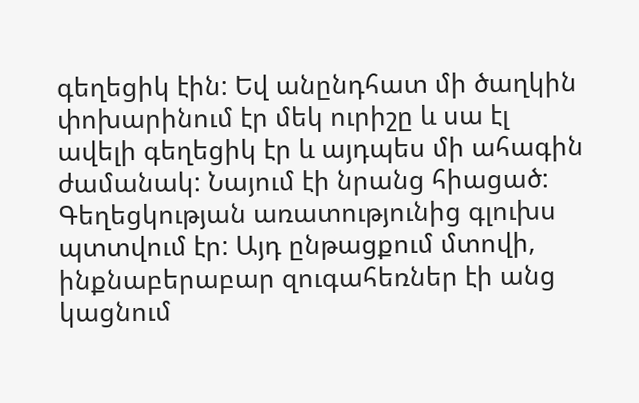գեղեցիկ էին: Եվ անընդհատ մի ծաղկին փոխարինում էր մեկ ուրիշը և սա էլ ավելի գեղեցիկ էր և այդպես մի ահագին ժամանակ: Նայում էի նրանց հիացած: Գեղեցկության առատությունից գլուխս պտտվում էր: Այդ ընթացքում մտովի, ինքնաբերաբար զուգահեռներ էի անց կացնում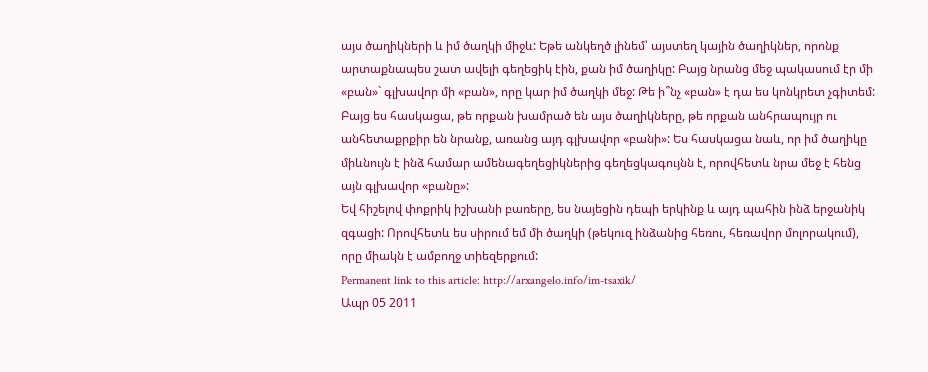այս ծաղիկների և իմ ծաղկի միջև: Եթե անկեղծ լինեմ՝ այստեղ կային ծաղիկներ, որոնք արտաքնապես շատ ավելի գեղեցիկ էին, քան իմ ծաղիկը: Բայց նրանց մեջ պակասում էր մի «բան»` գլխավոր մի «բան», որը կար իմ ծաղկի մեջ: Թե ի՞նչ «բան» է դա ես կոնկրետ չգիտեմ: Բայց ես հասկացա, թե որքան խամրած են այս ծաղիկները, թե որքան անհրապույր ու անհետաքրքիր են նրանք, առանց այդ գլխավոր «բանի»: Ես հասկացա նաև, որ իմ ծաղիկը միևնույն է ինձ համար ամենագեղեցիկներից գեղեցկագույնն է, որովհետև նրա մեջ է հենց այն գլխավոր «բանը»:
Եվ հիշելով փոքրիկ իշխանի բառերը, ես նայեցին դեպի երկինք և այդ պահին ինձ երջանիկ զգացի: Որովհետև ես սիրում եմ մի ծաղկի (թեկուզ ինձանից հեռու, հեռավոր մոլորակում), որը միակն է ամբողջ տիեզերքում:
Permanent link to this article: http://arxangelo.info/im-tsaxik/
Ապր 05 2011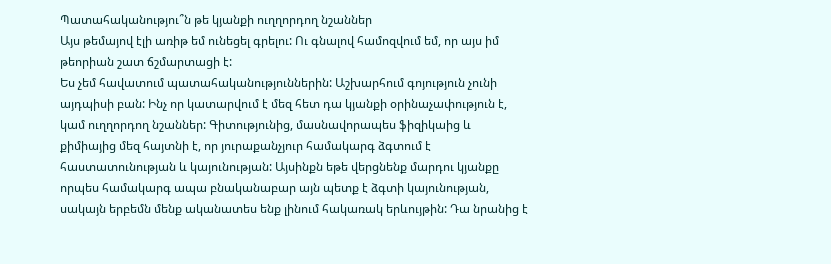Պատահականությու՞ն թե կյանքի ուղղորդող նշաններ
Այս թեմայով էլի առիթ եմ ունեցել գրելու: Ու գնալով համոզվում եմ, որ այս իմ թեորիան շատ ճշմարտացի է:
Ես չեմ հավատում պատահականություններին: Աշխարհում գոյություն չունի այդպիսի բան: Ինչ որ կատարվում է մեզ հետ դա կյանքի օրինաչափություն է, կամ ուղղորդող նշաններ: Գիտությունից, մասնավորապես ֆիզիկաից և քիմիայից մեզ հայտնի է, որ յուրաքանչյուր համակարգ ձգտում է հաստատունության և կայունության: Այսինքն եթե վերցնենք մարդու կյանքը որպես համակարգ ապա բնականաբար այն պետք է ձգտի կայունության, սակայն երբեմն մենք ականատես ենք լինում հակառակ երևույթին: Դա նրանից է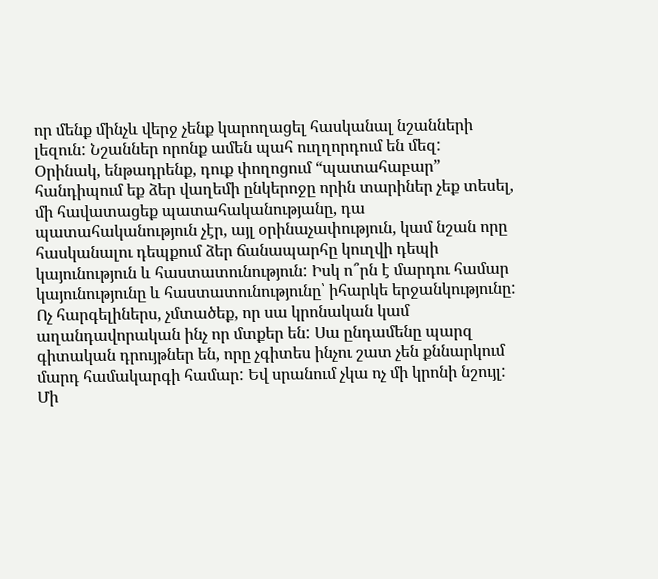որ մենք մինչև վերջ չենք կարողացել հասկանալ նշանների լեզուն: Նշաններ որոնք ամեն պահ ուղղորդում են մեզ:
Օրինակ, ենթադրենք, դուք փողոցում “պատահաբար” հանդիպում եք ձեր վաղեմի ընկերոջը որին տարիներ չեք տեսել, մի հավատացեք պատահականությանը, դա պատահականություն չէր, այլ օրինաչափություն, կամ նշան որը հասկանալու դեպքում ձեր ճանապարհը կուղվի դեպի կայունություն և հաստատունություն: Իսկ ո՞րն է մարդու համար կայունությունը և հաստատունությունը՝ իհարկե երջանկությունը:
Ոչ հարգելիներս, չմտածեք, որ սա կրոնական կամ աղանդավորական ինչ որ մտքեր են: Սա ընդամենը պարզ գիտական դրույթներ են, որը չգիտես ինչու շատ չեն քննարկում մարդ համակարգի համար: Եվ սրանում չկա ոչ մի կրոնի նշույլ:
Մի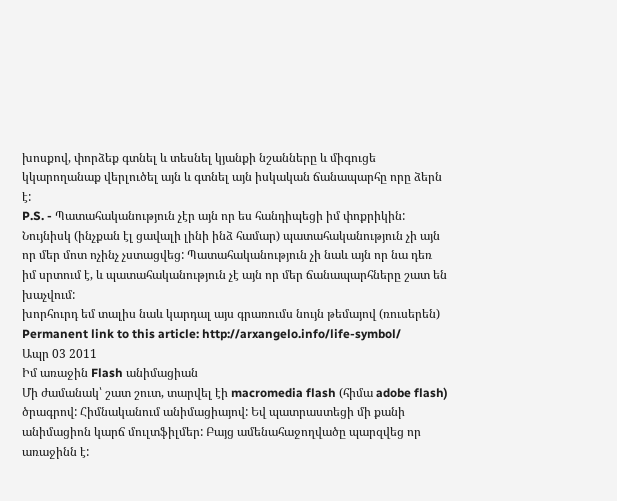խոսքով, փորձեք գտնել և տեսնել կյանքի նշանները և միգուցե կկարողանաք վերլուծել այն և գտնել այն իսկական ճանապարհը որը ձերն է:
P.S. - Պատահականություն չէր այն որ ես հանդիպեցի իմ փոքրիկին: Նույնիսկ (ինչքան էլ ցավալի լինի ինձ համար) պատահականություն չի այն որ մեր մոտ ոչինչ չստացվեց: Պատահականություն չի նաև այն որ նա դեռ իմ սրտում է, և պատահականություն չէ այն որ մեր ճանապարհները շատ են խաչվում:
խորհուրդ եմ տալիս նաև կարդալ այս գրառումս նույն թեմայով (ռուսերեն)
Permanent link to this article: http://arxangelo.info/life-symbol/
Ապր 03 2011
Իմ առաջին Flash անիմացիան
Մի ժամանակ՝ շատ շուտ, տարվել էի macromedia flash (հիմա adobe flash) ծրագրով: Հիմնականում անիմացիայով: Եվ պատրաստեցի մի քանի անիմացիոն կարճ մուլտֆիլմեր: Բայց ամենահաջողվածը պարզվեց որ առաջինն է: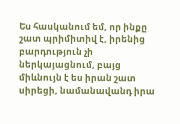Ես հասկանում եմ, որ ինքը շատ պրիմիտիվ է, իրենից բարդություն չի ներկայացնում, բայց միևնույն է ես իրան շատ սիրեցի, նամանավանդ իրա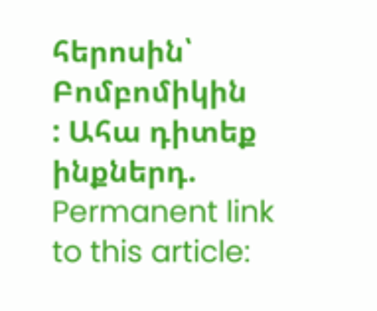հերոսին՝ Բոմբոմիկին
: Ահա դիտեք ինքներդ.
Permanent link to this article: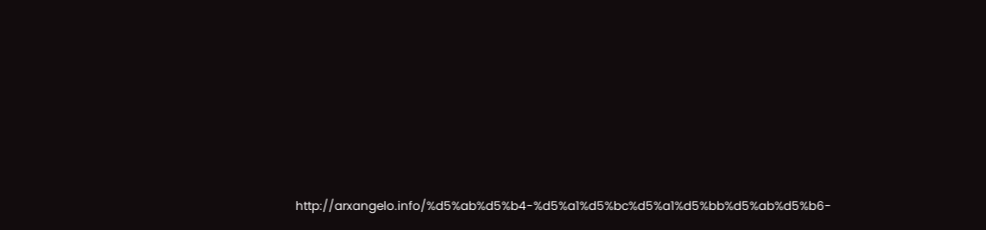http://arxangelo.info/%d5%ab%d5%b4-%d5%a1%d5%bc%d5%a1%d5%bb%d5%ab%d5%b6-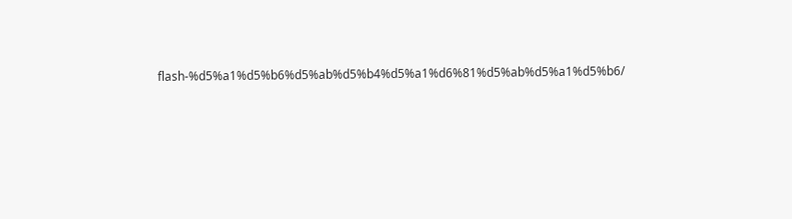flash-%d5%a1%d5%b6%d5%ab%d5%b4%d5%a1%d6%81%d5%ab%d5%a1%d5%b6/